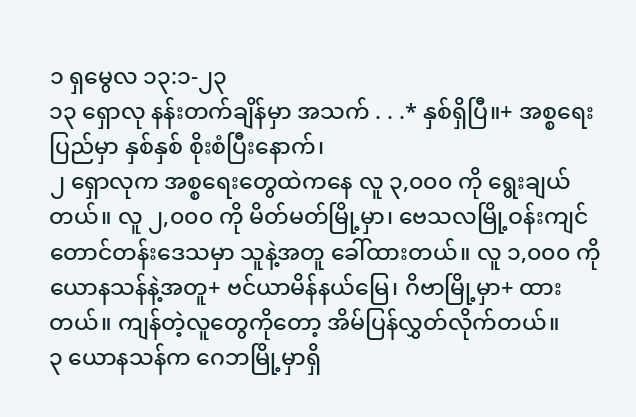၁ ရှမွေလ ၁၃:၁-၂၃
၁၃ ရှောလု နန်းတက်ချိန်မှာ အသက် . . .* နှစ်ရှိပြီ။+ အစ္စရေးပြည်မှာ နှစ်နှစ် စိုးစံပြီးနောက်၊
၂ ရှောလုက အစ္စရေးတွေထဲကနေ လူ ၃,၀၀၀ ကို ရွေးချယ်တယ်။ လူ ၂,၀၀၀ ကို မိတ်မတ်မြို့မှာ၊ ဗေသလမြို့ဝန်းကျင် တောင်တန်းဒေသမှာ သူနဲ့အတူ ခေါ်ထားတယ်။ လူ ၁,၀၀၀ ကို ယောနသန်နဲ့အတူ+ ဗင်ယာမိန်နယ်မြေ၊ ဂိဗာမြို့မှာ+ ထားတယ်။ ကျန်တဲ့လူတွေကိုတော့ အိမ်ပြန်လွှတ်လိုက်တယ်။
၃ ယောနသန်က ဂေဘမြို့မှာရှိ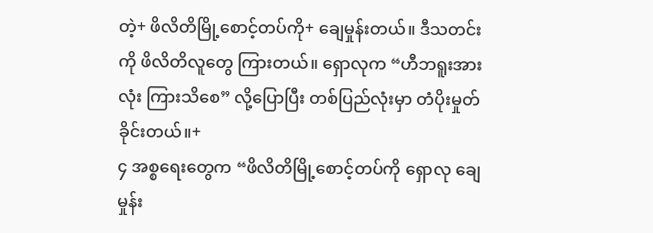တဲ့+ ဖိလိတိမြို့စောင့်တပ်ကို+ ချေမှုန်းတယ်။ ဒီသတင်းကို ဖိလိတိလူတွေ ကြားတယ်။ ရှောလုက “ဟီဘရူးအားလုံး ကြားသိစေ” လို့ပြောပြီး တစ်ပြည်လုံးမှာ တံပိုးမှုတ်ခိုင်းတယ်။+
၄ အစ္စရေးတွေက “ဖိလိတိမြို့စောင့်တပ်ကို ရှောလု ချေမှုန်း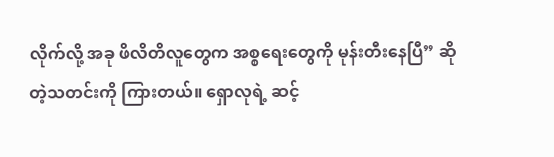လိုက်လို့ အခု ဖိလိတိလူတွေက အစ္စရေးတွေကို မုန်းတီးနေပြီ” ဆိုတဲ့သတင်းကို ကြားတယ်။ ရှောလုရဲ့ ဆင့်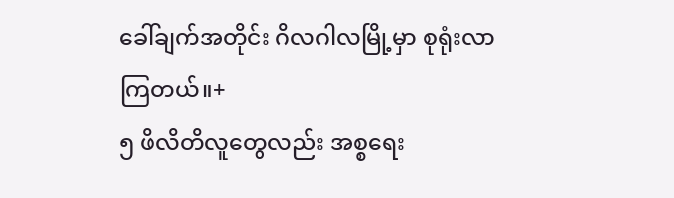ခေါ်ချက်အတိုင်း ဂိလဂါလမြို့မှာ စုရုံးလာကြတယ်။+
၅ ဖိလိတိလူတွေလည်း အစ္စရေး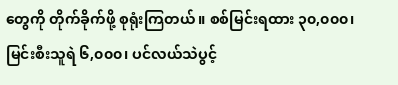တွေကို တိုက်ခိုက်ဖို့ စုရုံးကြတယ်။ စစ်မြင်းရထား ၃၀,၀၀၀၊ မြင်းစီးသူရဲ ၆,၀၀၀၊ ပင်လယ်သဲပွင့်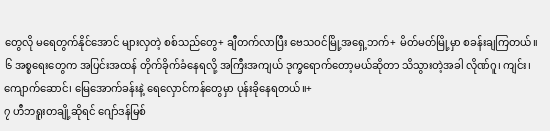တွေလို မရေတွက်နိုင်အောင် များလှတဲ့ စစ်သည်တွေ+ ချီတက်လာပြီး ဗေသဝင်မြို့အရှေ့ဘက်+ မိတ်မတ်မြို့မှာ စခန်းချကြတယ်။
၆ အစ္စရေးတွေက အပြင်းအထန် တိုက်ခိုက်ခံနေရလို့ အကြီးအကျယ် ဒုက္ခရောက်တော့မယ်ဆိုတာ သိသွားတဲ့အခါ လိုဏ်ဂူ၊ ကျင်း၊ ကျောက်ဆောင်၊ မြေအောက်ခန်းနဲ့ ရေလှောင်ကန်တွေမှာ ပုန်းခိုနေရတယ်။+
၇ ဟီဘရူးတချို့ဆိုရင် ဂျော်ဒန်မြစ်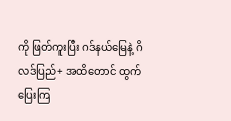ကို ဖြတ်ကူးပြီး ဂဒ်နယ်မြေနဲ့ ဂိလဒ်ပြည်+ အထိတောင် ထွက်ပြေးကြ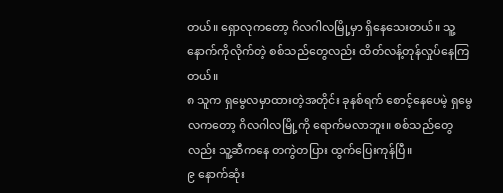တယ်။ ရှောလုကတော့ ဂိလဂါလမြို့မှာ ရှိနေသေးတယ်။ သူ့နောက်ကိုလိုက်တဲ့ စစ်သည်တွေလည်း ထိတ်လန့်တုန်လှုပ်နေကြတယ်။
၈ သူက ရှမွေလမှာထားတဲ့အတိုင်း ခုနစ်ရက် စောင့်နေပေမဲ့ ရှမွေလကတော့ ဂိလဂါလမြို့ကို ရောက်မလာဘူး။ စစ်သည်တွေလည်း သူ့ဆီကနေ တကွဲတပြား ထွက်ပြေးကုန်ပြီ။
၉ နောက်ဆုံး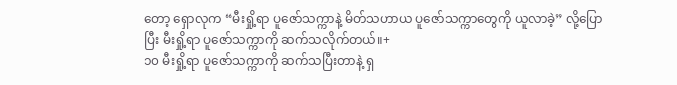တော့ ရှောလုက “မီးရှို့ရာ ပူဇော်သက္ကာနဲ့ မိတ်သဟာယ ပူဇော်သက္ကာတွေကို ယူလာခဲ့” လို့ပြောပြီး မီးရှို့ရာ ပူဇော်သက္ကာကို ဆက်သလိုက်တယ်။+
၁၀ မီးရှို့ရာ ပူဇော်သက္ကာကို ဆက်သပြီးတာနဲ့ ရှ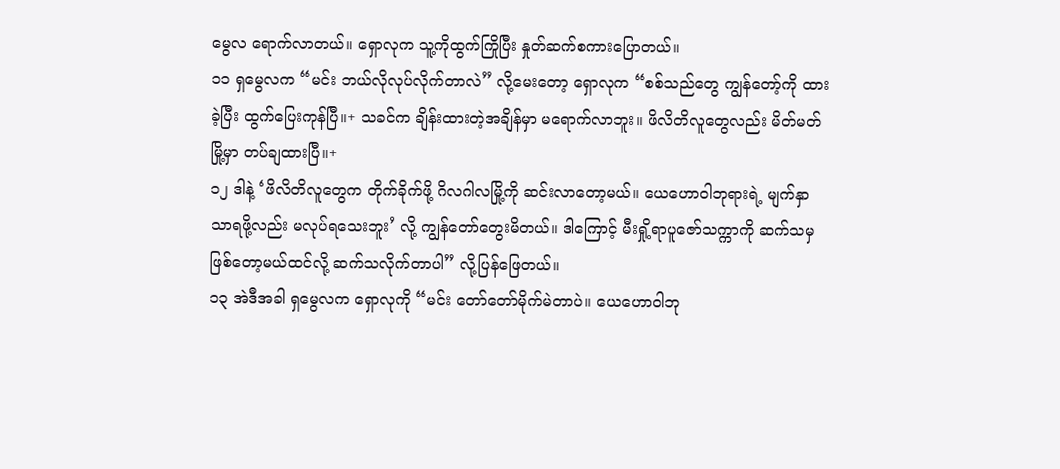မွေလ ရောက်လာတယ်။ ရှောလုက သူ့ကိုထွက်ကြိုပြီး နှုတ်ဆက်စကားပြောတယ်။
၁၁ ရှမွေလက “မင်း ဘယ်လိုလုပ်လိုက်တာလဲ” လို့မေးတော့ ရှောလုက “စစ်သည်တွေ ကျွန်တော့်ကို ထားခဲ့ပြီး ထွက်ပြေးကုန်ပြီ။+ သခင်က ချိန်းထားတဲ့အချိန်မှာ မရောက်လာဘူး။ ဖိလိတိလူတွေလည်း မိတ်မတ်မြို့မှာ တပ်ချထားပြီ။+
၁၂ ဒါနဲ့ ‘ဖိလိတိလူတွေက တိုက်ခိုက်ဖို့ ဂိလဂါလမြို့ကို ဆင်းလာတော့မယ်။ ယေဟောဝါဘုရားရဲ့ မျက်နှာသာရဖို့လည်း မလုပ်ရသေးဘူး’ လို့ ကျွန်တော်တွေးမိတယ်။ ဒါကြောင့် မီးရှို့ရာပူဇော်သက္ကာကို ဆက်သမှဖြစ်တော့မယ်ထင်လို့ ဆက်သလိုက်တာပါ” လို့ပြန်ဖြေတယ်။
၁၃ အဲဒီအခါ ရှမွေလက ရှောလုကို “မင်း တော်တော်မိုက်မဲတာပဲ။ ယေဟောဝါဘု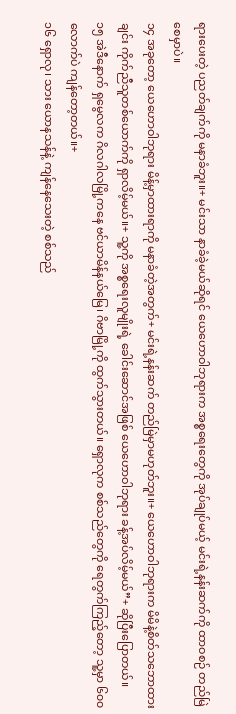ရားပေးတဲ့ ပညတ်ချက်ကို မနာခံဘူး။+ မင်းသာ နာခံခဲ့မယ်ဆိုရင် ယေဟောဝါဘုရားက အစ္စရေးတွေကို အုပ်ချုပ်မယ့် မင်းရဲ့နန်းဆက်ကို ထာဝစဉ် တည်မြဲစေမှာပဲ။
၁၄ အခုတော့ ယေဟောဝါဘုရား မိန့်မှာထားရာကို မနာခံတဲ့အတွက်+ မင်းရဲ့နန်းဆက် တည်မြဲမှာမဟုတ်ဘူး။+ ယေဟောဝါဘုရားက မိမိနဲ့စိတ်သဘောထားချင်း ကိုက်ညီသူတစ်ယောက်ကို ရှာလိမ့်မယ်။+ သူ့ကို အစ္စရေးလူမျိုးရဲ့ ခေါင်းဆောင်အဖြစ် ယေဟောဝါဘုရား ခန့်အပ်လိမ့်မယ်”+ ဆိုပြီးပြောတယ်။
၁၅ အဲဒီနောက် ရှမွေလက ဂိလဂါလမြို့ကနေ ဗင်ယာမိန်နယ်မြေ၊ ဂိဗာမြို့ကို ထွက်သွားတယ်။ ရှောလုက စစ်သည်တွေကို ရေတွက်ကြည့်တော့ သူ့မှာ ၆၀၀ လောက်ပဲ ကျန်တော့တယ်။+
၁၆ ရှောလု၊ သား ယောနသန်နဲ့ ကျန်နေသေးတဲ့ စစ်သည်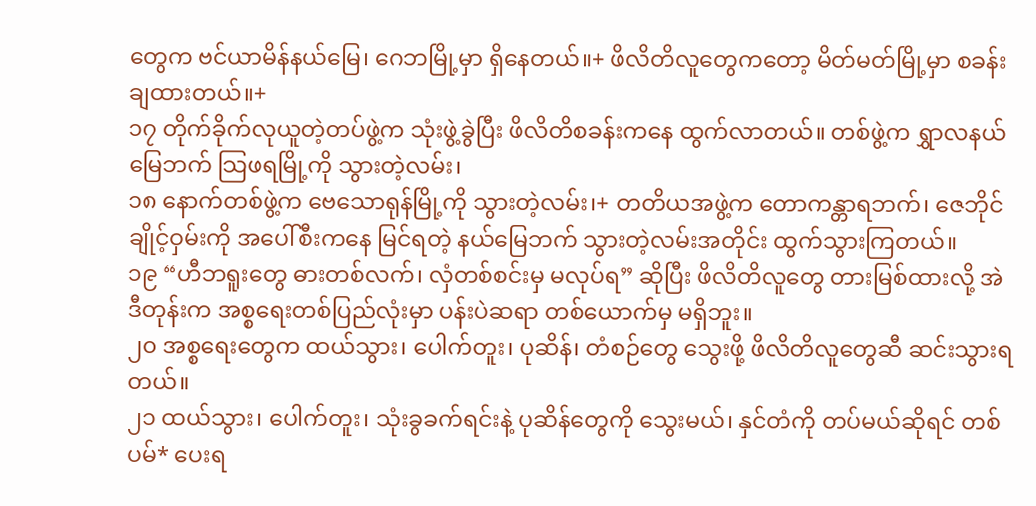တွေက ဗင်ယာမိန်နယ်မြေ၊ ဂေဘမြို့မှာ ရှိနေတယ်။+ ဖိလိတိလူတွေကတော့ မိတ်မတ်မြို့မှာ စခန်းချထားတယ်။+
၁၇ တိုက်ခိုက်လုယူတဲ့တပ်ဖွဲ့က သုံးဖွဲ့ခွဲပြီး ဖိလိတိစခန်းကနေ ထွက်လာတယ်။ တစ်ဖွဲ့က ရွှာလနယ်မြေဘက် သြဖရမြို့ကို သွားတဲ့လမ်း၊
၁၈ နောက်တစ်ဖွဲ့က ဗေသောရုန်မြို့ကို သွားတဲ့လမ်း၊+ တတိယအဖွဲ့က တောကန္တာရဘက်၊ ဇေဘိုင်ချိုင့်ဝှမ်းကို အပေါ်စီးကနေ မြင်ရတဲ့ နယ်မြေဘက် သွားတဲ့လမ်းအတိုင်း ထွက်သွားကြတယ်။
၁၉ “ဟီဘရူးတွေ ဓားတစ်လက်၊ လှံတစ်စင်းမှ မလုပ်ရ” ဆိုပြီး ဖိလိတိလူတွေ တားမြစ်ထားလို့ အဲဒီတုန်းက အစ္စရေးတစ်ပြည်လုံးမှာ ပန်းပဲဆရာ တစ်ယောက်မှ မရှိဘူး။
၂၀ အစ္စရေးတွေက ထယ်သွား၊ ပေါက်တူး၊ ပုဆိန်၊ တံစဉ်တွေ သွေးဖို့ ဖိလိတိလူတွေဆီ ဆင်းသွားရတယ်။
၂၁ ထယ်သွား၊ ပေါက်တူး၊ သုံးခွခက်ရင်းနဲ့ ပုဆိန်တွေကို သွေးမယ်၊ နှင်တံကို တပ်မယ်ဆိုရင် တစ်ပမ်* ပေးရ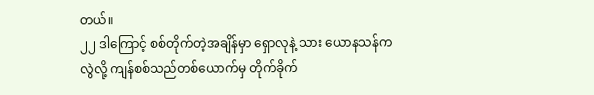တယ်။
၂၂ ဒါကြောင့် စစ်တိုက်တဲ့အချိန်မှာ ရှောလုနဲ့ သား ယောနသန်ကလွဲလို့ ကျန်စစ်သည်တစ်ယောက်မှ တိုက်ခိုက်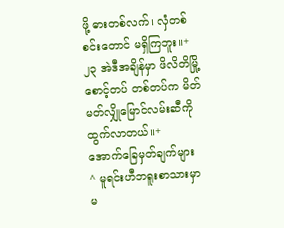ဖို့ ဓားတစ်လက်၊ လှံတစ်စင်းတောင် မရှိကြဘူး။+
၂၃ အဲဒီအချိန်မှာ ဖိလိတိမြို့စောင့်တပ် တစ်တပ်က မိတ်မတ်လျှိုမြောင်လမ်းဆီကို ထွက်လာတယ်။+
အောက်ခြေမှတ်ချက်များ
^ မူရင်းဟီဘရူးစာသားမှာ မ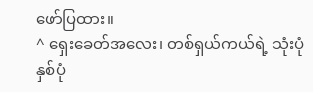ဖော်ပြထား။
^ ရှေးခေတ်အလေး၊ တစ်ရှယ်ကယ်ရဲ့ သုံးပုံနှစ်ပုံ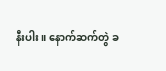နီးပါး။ နောက်ဆက်တွဲ ခ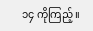၁၄ ကိုကြည့်။